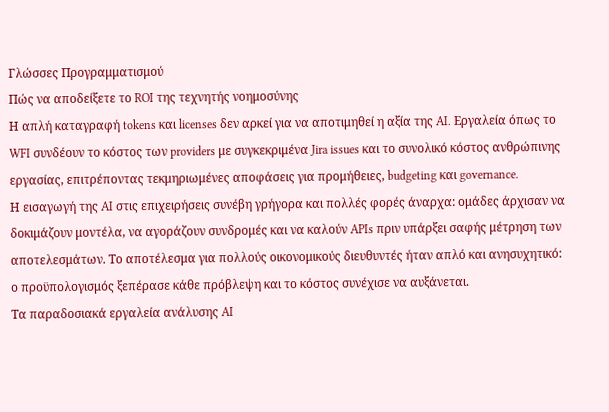Γλώσσες Προγραμματισμού
Πώς να αποδείξετε το ROI της τεχνητής νοημοσύνης
Η απλή καταγραφή tokens και licenses δεν αρκεί για να αποτιμηθεί η αξία της AI. Εργαλεία όπως το WFI συνδέουν το κόστος των providers με συγκεκριμένα Jira issues και το συνολικό κόστος ανθρώπινης εργασίας, επιτρέποντας τεκμηριωμένες αποφάσεις για προμήθειες, budgeting και governance.
Η εισαγωγή της AI στις επιχειρήσεις συνέβη γρήγορα και πολλές φορές άναρχα: ομάδες άρχισαν να δοκιμάζουν μοντέλα, να αγοράζουν συνδρομές και να καλούν APIs πριν υπάρξει σαφής μέτρηση των αποτελεσμάτων. Το αποτέλεσμα για πολλούς οικονομικούς διευθυντές ήταν απλό και ανησυχητικό: ο προϋπολογισμός ξεπέρασε κάθε πρόβλεψη και το κόστος συνέχισε να αυξάνεται.
Τα παραδοσιακά εργαλεία ανάλυσης AI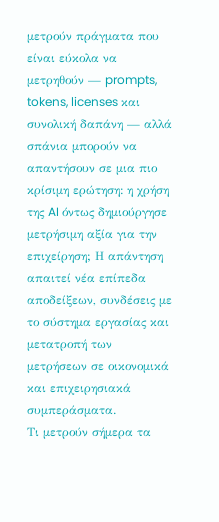μετρούν πράγματα που είναι εύκολα να μετρηθούν — prompts, tokens, licenses και συνολική δαπάνη — αλλά σπάνια μπορούν να απαντήσουν σε μια πιο κρίσιμη ερώτηση: η χρήση της AI όντως δημιούργησε μετρήσιμη αξία για την επιχείρηση; Η απάντηση απαιτεί νέα επίπεδα αποδείξεων, συνδέσεις με το σύστημα εργασίας και μετατροπή των μετρήσεων σε οικονομικά και επιχειρησιακά συμπεράσματα.
Τι μετρούν σήμερα τα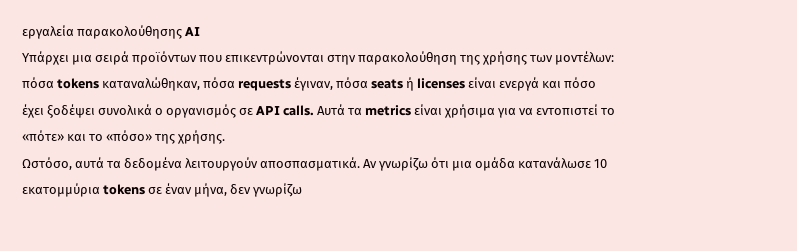εργαλεία παρακολούθησης AI
Υπάρχει μια σειρά προϊόντων που επικεντρώνονται στην παρακολούθηση της χρήσης των μοντέλων: πόσα tokens καταναλώθηκαν, πόσα requests έγιναν, πόσα seats ή licenses είναι ενεργά και πόσο έχει ξοδέψει συνολικά ο οργανισμός σε API calls. Αυτά τα metrics είναι χρήσιμα για να εντοπιστεί το «πότε» και το «πόσο» της χρήσης.
Ωστόσο, αυτά τα δεδομένα λειτουργούν αποσπασματικά. Αν γνωρίζω ότι μια ομάδα κατανάλωσε 10 εκατομμύρια tokens σε έναν μήνα, δεν γνωρίζω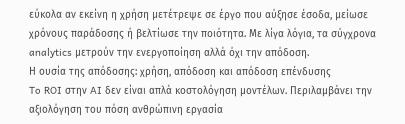εύκολα αν εκείνη η χρήση μετέτρεψε σε έργο που αύξησε έσοδα, μείωσε χρόνους παράδοσης ή βελτίωσε την ποιότητα. Με λίγα λόγια, τα σύγχρονα analytics μετρούν την ενεργοποίηση αλλά όχι την απόδοση.
Η ουσία της απόδοσης: χρήση, απόδοση και απόδοση επένδυσης
To ROI στην AI δεν είναι απλά κοστολόγηση μοντέλων. Περιλαμβάνει την αξιολόγηση του πόση ανθρώπινη εργασία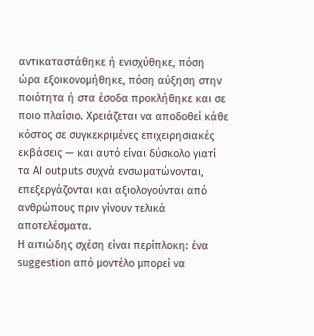αντικαταστάθηκε ή ενισχύθηκε, πόση ώρα εξοικονομήθηκε, πόση αύξηση στην ποιότητα ή στα έσοδα προκλήθηκε και σε ποιο πλαίσιο. Χρειάζεται να αποδοθεί κάθε κόστος σε συγκεκριμένες επιχειρησιακές εκβάσεις — και αυτό είναι δύσκολο γιατί τα AI outputs συχνά ενσωματώνονται, επεξεργάζονται και αξιολογούνται από ανθρώπους πριν γίνουν τελικά αποτελέσματα.
Η αιτιώδης σχέση είναι περίπλοκη: ένα suggestion από μοντέλο μπορεί να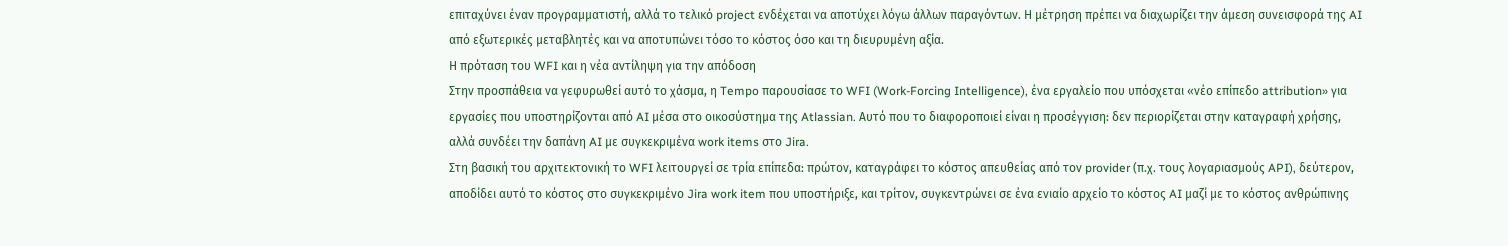επιταχύνει έναν προγραμματιστή, αλλά το τελικό project ενδέχεται να αποτύχει λόγω άλλων παραγόντων. Η μέτρηση πρέπει να διαχωρίζει την άμεση συνεισφορά της AI από εξωτερικές μεταβλητές και να αποτυπώνει τόσο το κόστος όσο και τη διευρυμένη αξία.
Η πρόταση του WFI και η νέα αντίληψη για την απόδοση
Στην προσπάθεια να γεφυρωθεί αυτό το χάσμα, η Tempo παρουσίασε το WFI (Work-Forcing Intelligence), ένα εργαλείο που υπόσχεται «νέο επίπεδο attribution» για εργασίες που υποστηρίζονται από AI μέσα στο οικοσύστημα της Atlassian. Αυτό που το διαφοροποιεί είναι η προσέγγιση: δεν περιορίζεται στην καταγραφή χρήσης, αλλά συνδέει την δαπάνη AI με συγκεκριμένα work items στο Jira.
Στη βασική του αρχιτεκτονική το WFI λειτουργεί σε τρία επίπεδα: πρώτον, καταγράφει το κόστος απευθείας από τον provider (π.χ. τους λογαριασμούς API), δεύτερον, αποδίδει αυτό το κόστος στο συγκεκριμένο Jira work item που υποστήριξε, και τρίτον, συγκεντρώνει σε ένα ενιαίο αρχείο το κόστος AI μαζί με το κόστος ανθρώπινης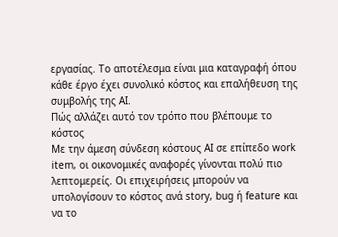εργασίας. Το αποτέλεσμα είναι μια καταγραφή όπου κάθε έργο έχει συνολικό κόστος και επαλήθευση της συμβολής της AI.
Πώς αλλάζει αυτό τον τρόπο που βλέπουμε το κόστος
Με την άμεση σύνδεση κόστους AI σε επίπεδο work item, οι οικονομικές αναφορές γίνονται πολύ πιο λεπτομερείς. Οι επιχειρήσεις μπορούν να υπολογίσουν το κόστος ανά story, bug ή feature και να το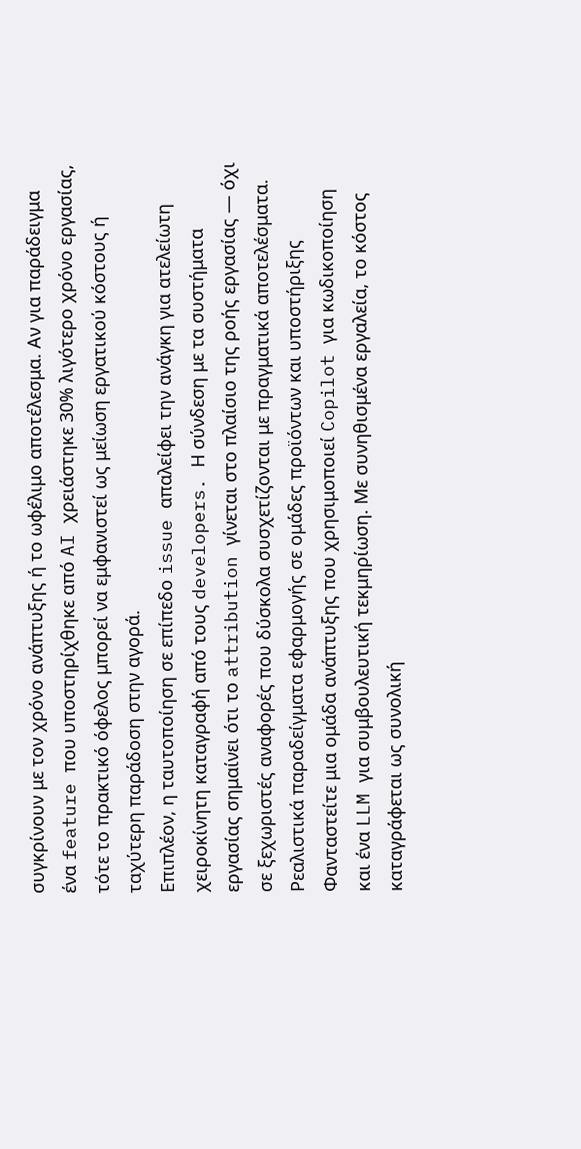συγκρίνουν με τον χρόνο ανάπτυξης ή το ωφέλιμο αποτέλεσμα. Αν για παράδειγμα ένα feature που υποστηρίχθηκε από AI χρειάστηκε 30% λιγότερο χρόνο εργασίας, τότε το πρακτικό όφελος μπορεί να εμφανιστεί ως μείωση εργατικού κόστους ή ταχύτερη παράδοση στην αγορά.
Επιπλέον, η ταυτοποίηση σε επίπεδο issue απαλείφει την ανάγκη για ατελείωτη χειροκίνητη καταγραφή από τους developers. Η σύνδεση με τα συστήματα εργασίας σημαίνει ότι το attribution γίνεται στο πλαίσιο της ροής εργασίας — όχι σε ξεχωριστές αναφορές που δύσκολα συσχετίζονται με πραγματικά αποτελέσματα.
Ρεαλιστικά παραδείγματα εφαρμογής σε ομάδες προϊόντων και υποστήριξης
Φανταστείτε μια ομάδα ανάπτυξης που χρησιμοποιεί Copilot για κωδικοποίηση και ένα LLM για συμβουλευτική τεκμηρίωση. Με συνηθισμένα εργαλεία, το κόστος καταγράφεται ως συνολική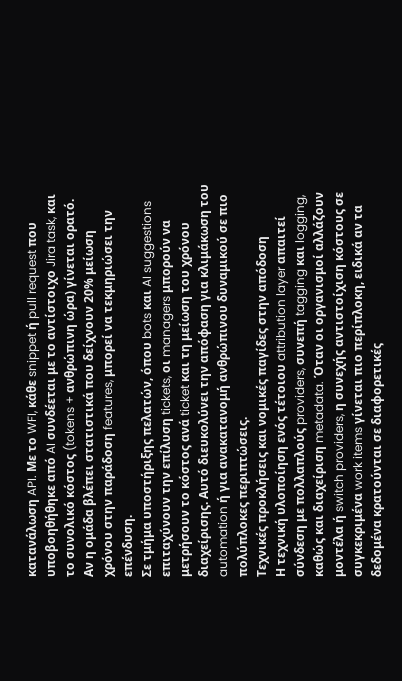κατανάλωση API. Με το WFI, κάθε snippet ή pull request που υποβοηθήθηκε από AI συνδέεται με το αντίστοιχο Jira task, και το συνολικό κόστος (tokens + ανθρώπινη ώρα) γίνεται ορατό. Αν η ομάδα βλέπει στατιστικά που δείχνουν 20% μείωση χρόνου στην παράδοση features, μπορεί να τεκμηριώσει την επένδυση.
Σε τμήμα υποστήριξης πελατών, όπου bots και AI suggestions επιταχύνουν την επίλυση tickets, οι managers μπορούν να μετρήσουν το κόστος ανά ticket και τη μείωση του χρόνου διαχείρισης. Αυτό διευκολύνει την απόφαση για κλιμάκωση του automation ή για ανακατανομή ανθρώπινου δυναμικού σε πιο πολύπλοκες περιπτώσεις.
Τεχνικές προκλήσεις και νομικές παγίδες στην απόδοση
Η τεχνική υλοποίηση ενός τέτοιου attribution layer απαιτεί σύνδεση με πολλαπλούς providers, συνεπή tagging και logging, καθώς και διαχείριση metadata. Όταν οι οργανισμοί αλλάζουν μοντέλα ή switch providers, η συνεχής αντιστοίχιση κόστους σε συγκεκριμένα work items γίνεται πιο περίπλοκη, ειδικά αν τα δεδομένα κρατούνται σε διαφορετικές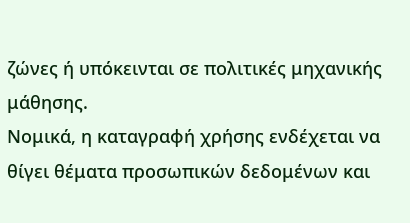ζώνες ή υπόκεινται σε πολιτικές μηχανικής μάθησης.
Νομικά, η καταγραφή χρήσης ενδέχεται να θίγει θέματα προσωπικών δεδομένων και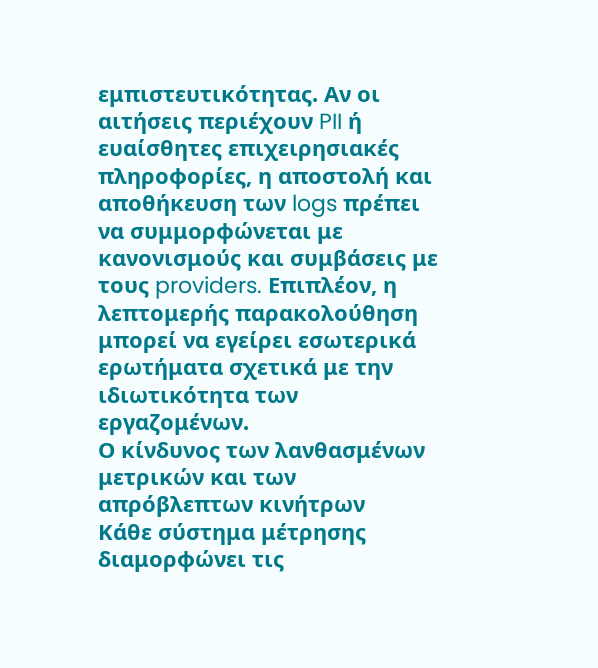εμπιστευτικότητας. Αν οι αιτήσεις περιέχουν PII ή ευαίσθητες επιχειρησιακές πληροφορίες, η αποστολή και αποθήκευση των logs πρέπει να συμμορφώνεται με κανονισμούς και συμβάσεις με τους providers. Επιπλέον, η λεπτομερής παρακολούθηση μπορεί να εγείρει εσωτερικά ερωτήματα σχετικά με την ιδιωτικότητα των εργαζομένων.
Ο κίνδυνος των λανθασμένων μετρικών και των απρόβλεπτων κινήτρων
Κάθε σύστημα μέτρησης διαμορφώνει τις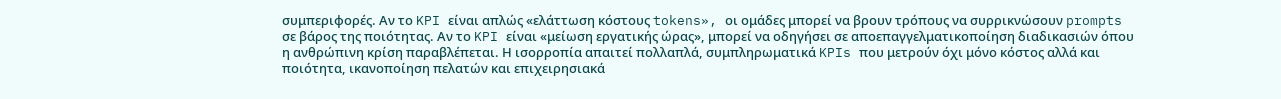συμπεριφορές. Αν το KPI είναι απλώς «ελάττωση κόστους tokens», οι ομάδες μπορεί να βρουν τρόπους να συρρικνώσουν prompts σε βάρος της ποιότητας. Αν το KPI είναι «μείωση εργατικής ώρας», μπορεί να οδηγήσει σε αποεπαγγελματικοποίηση διαδικασιών όπου η ανθρώπινη κρίση παραβλέπεται. Η ισορροπία απαιτεί πολλαπλά, συμπληρωματικά KPIs που μετρούν όχι μόνο κόστος αλλά και ποιότητα, ικανοποίηση πελατών και επιχειρησιακά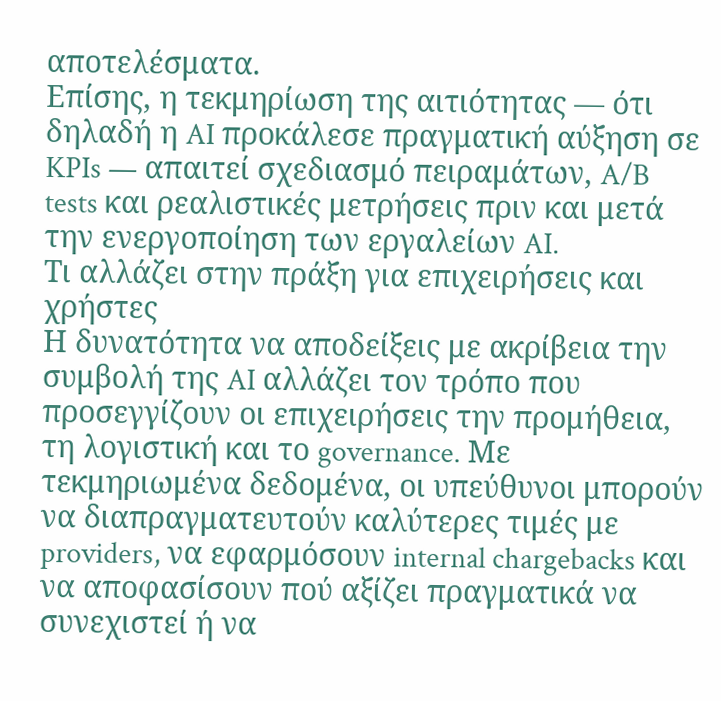αποτελέσματα.
Επίσης, η τεκμηρίωση της αιτιότητας — ότι δηλαδή η AI προκάλεσε πραγματική αύξηση σε KPIs — απαιτεί σχεδιασμό πειραμάτων, A/B tests και ρεαλιστικές μετρήσεις πριν και μετά την ενεργοποίηση των εργαλείων AI.
Τι αλλάζει στην πράξη για επιχειρήσεις και χρήστες
Η δυνατότητα να αποδείξεις με ακρίβεια την συμβολή της AI αλλάζει τον τρόπο που προσεγγίζουν οι επιχειρήσεις την προμήθεια, τη λογιστική και το governance. Με τεκμηριωμένα δεδομένα, οι υπεύθυνοι μπορούν να διαπραγματευτούν καλύτερες τιμές με providers, να εφαρμόσουν internal chargebacks και να αποφασίσουν πού αξίζει πραγματικά να συνεχιστεί ή να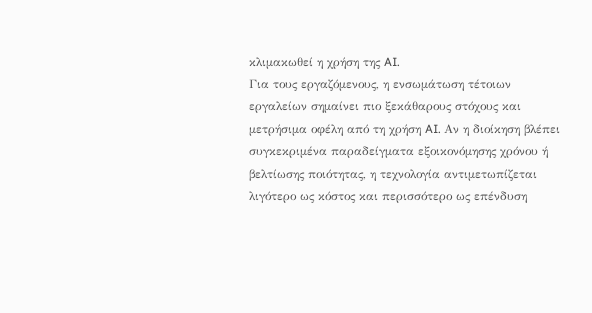κλιμακωθεί η χρήση της AI.
Για τους εργαζόμενους, η ενσωμάτωση τέτοιων εργαλείων σημαίνει πιο ξεκάθαρους στόχους και μετρήσιμα οφέλη από τη χρήση AI. Αν η διοίκηση βλέπει συγκεκριμένα παραδείγματα εξοικονόμησης χρόνου ή βελτίωσης ποιότητας, η τεχνολογία αντιμετωπίζεται λιγότερο ως κόστος και περισσότερο ως επένδυση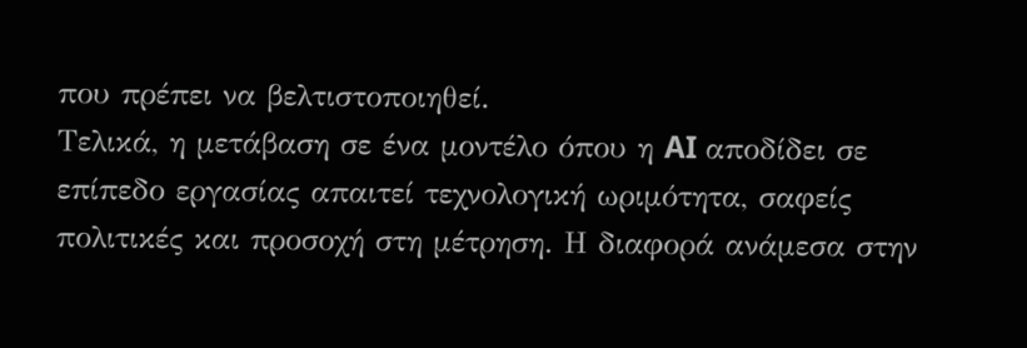που πρέπει να βελτιστοποιηθεί.
Τελικά, η μετάβαση σε ένα μοντέλο όπου η AI αποδίδει σε επίπεδο εργασίας απαιτεί τεχνολογική ωριμότητα, σαφείς πολιτικές και προσοχή στη μέτρηση. Η διαφορά ανάμεσα στην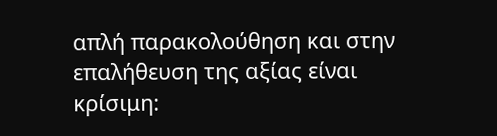απλή παρακολούθηση και στην επαλήθευση της αξίας είναι κρίσιμη: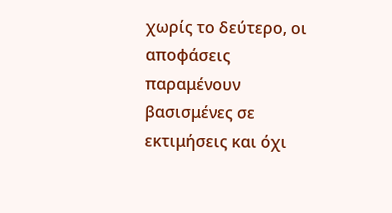χωρίς το δεύτερο, οι αποφάσεις παραμένουν βασισμένες σε εκτιμήσεις και όχι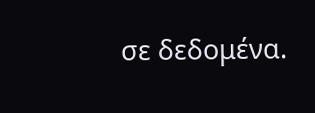σε δεδομένα.